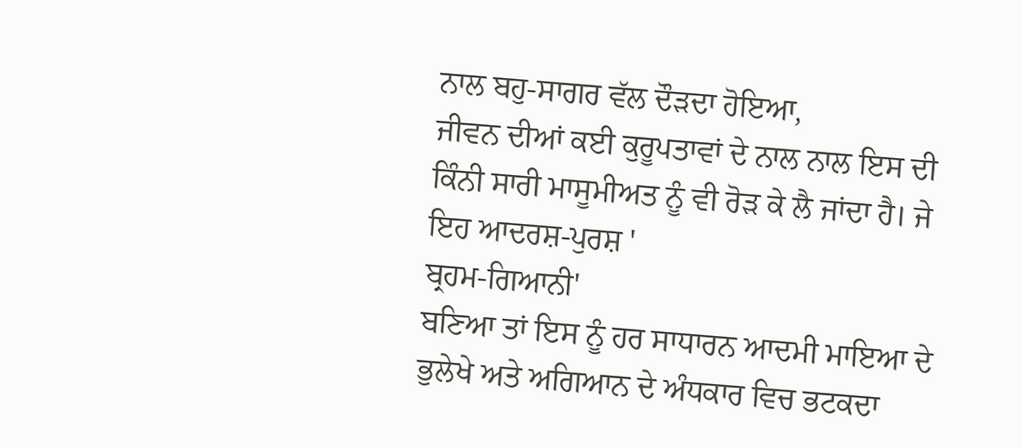ਨਾਲ ਬਹੁ-ਸਾਗਰ ਵੱਲ ਦੌੜਦਾ ਹੋਇਆ,
ਜੀਵਨ ਦੀਆਂ ਕਈ ਕੁਰੂਪਤਾਵਾਂ ਦੇ ਨਾਲ ਨਾਲ ਇਸ ਦੀ ਕਿੰਨੀ ਸਾਰੀ ਮਾਸੂਮੀਅਤ ਨੂੰ ਵੀ ਰੋੜ ਕੇ ਲੈ ਜਾਂਦਾ ਹੈ। ਜੇ ਇਹ ਆਦਰਸ਼-ਪੁਰਸ਼ '
ਬ੍ਰਹਮ-ਗਿਆਨੀ'
ਬਣਿਆ ਤਾਂ ਇਸ ਨੂੰ ਹਰ ਸਾਧਾਰਨ ਆਦਮੀ ਮਾਇਆ ਦੇ ਭੁਲੇਖੇ ਅਤੇ ਅਗਿਆਨ ਦੇ ਅੰਧਕਾਰ ਵਿਚ ਭਟਕਦਾ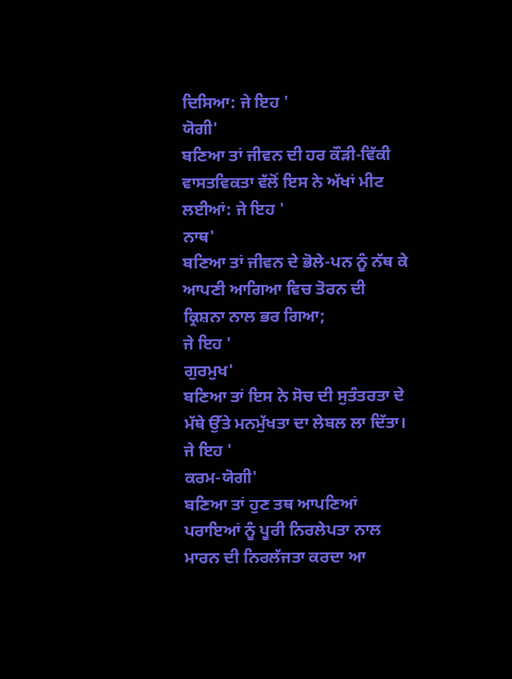ਦਿਸਿਆ: ਜੇ ਇਹ '
ਯੋਗੀ'
ਬਣਿਆ ਤਾਂ ਜੀਵਨ ਦੀ ਹਰ ਕੌੜੀ-ਵਿੱਕੀ ਵਾਸਤਵਿਕਤਾ ਵੱਲੋਂ ਇਸ ਨੇ ਅੱਖਾਂ ਮੀਟ ਲਈਆਂ: ਜੇ ਇਹ '
ਨਾਥ'
ਬਣਿਆ ਤਾਂ ਜੀਵਨ ਦੇ ਭੋਲੇ-ਪਨ ਨੂੰ ਨੱਥ ਕੇ ਆਪਣੀ ਆਗਿਆ ਵਿਚ ਤੋਰਨ ਦੀ ਕ੍ਰਿਸ਼ਨਾ ਨਾਲ ਭਰ ਗਿਆ;
ਜੇ ਇਹ '
ਗੁਰਮੁਖ'
ਬਣਿਆ ਤਾਂ ਇਸ ਨੇ ਸੋਚ ਦੀ ਸੁਤੰਤਰਤਾ ਦੇ ਮੱਥੇ ਉੱਤੇ ਮਨਮੁੱਖਤਾ ਦਾ ਲੇਬਲ ਲਾ ਦਿੱਤਾ। ਜੇ ਇਹ '
ਕਰਮ-ਯੋਗੀ'
ਬਣਿਆ ਤਾਂ ਹੁਣ ਤਥ ਆਪਣਿਆਂ ਪਰਾਇਆਂ ਨੂੰ ਪੂਰੀ ਨਿਰਲੇਪਤਾ ਨਾਲ ਮਾਰਨ ਦੀ ਨਿਰਲੱਜਤਾ ਕਰਦਾ ਆ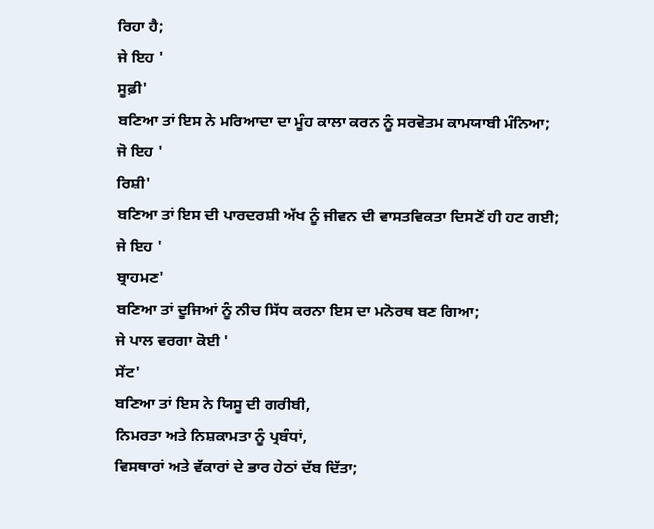ਰਿਹਾ ਹੈ;
ਜੇ ਇਹ '
ਸੂਫ਼ੀ'
ਬਣਿਆ ਤਾਂ ਇਸ ਨੇ ਮਰਿਆਦਾ ਦਾ ਮੂੰਹ ਕਾਲਾ ਕਰਨ ਨੂੰ ਸਰਵੋਤਮ ਕਾਮਯਾਬੀ ਮੰਨਿਆ;
ਜੋ ਇਹ '
ਰਿਸ਼ੀ'
ਬਣਿਆ ਤਾਂ ਇਸ ਦੀ ਪਾਰਦਰਸ਼ੀ ਅੱਖ ਨੂੰ ਜੀਵਨ ਦੀ ਵਾਸਤਵਿਕਤਾ ਦਿਸਣੋਂ ਹੀ ਹਟ ਗਈ;
ਜੇ ਇਹ '
ਬ੍ਰਾਹਮਣ'
ਬਣਿਆ ਤਾਂ ਦੂਜਿਆਂ ਨੂੰ ਨੀਚ ਸਿੱਧ ਕਰਨਾ ਇਸ ਦਾ ਮਨੋਰਥ ਬਣ ਗਿਆ;
ਜੇ ਪਾਲ ਵਰਗਾ ਕੋਈ '
ਸੇਂਟ'
ਬਣਿਆ ਤਾਂ ਇਸ ਨੇ ਯਿਸੂ ਦੀ ਗਰੀਬੀ,
ਨਿਮਰਤਾ ਅਤੇ ਨਿਸ਼ਕਾਮਤਾ ਨੂੰ ਪ੍ਰਬੰਧਾਂ,
ਵਿਸਥਾਰਾਂ ਅਤੇ ਵੱਕਾਰਾਂ ਦੇ ਭਾਰ ਹੇਠਾਂ ਦੱਬ ਦਿੱਤਾ;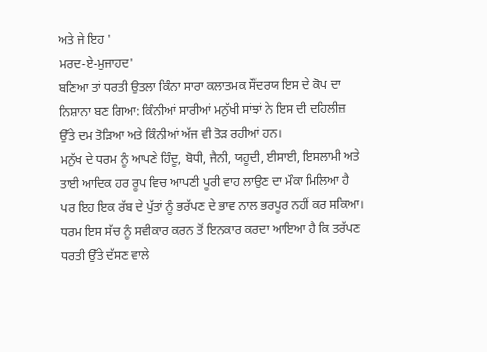ਅਤੇ ਜੇ ਇਹ '
ਮਰਦ-ਏ-ਮੁਜਾਹਦ'
ਬਣਿਆ ਤਾਂ ਧਰਤੀ ਉਤਲਾ ਕਿੰਨਾ ਸਾਰਾ ਕਲਾਤਮਕ ਸੌਂਦਰਯ ਇਸ ਦੇ ਕੋਪ ਦਾ ਨਿਸ਼ਾਨਾ ਬਣ ਗਿਆ: ਕਿੰਨੀਆਂ ਸਾਰੀਆਂ ਮਨੁੱਖੀ ਸਾਂਝਾਂ ਨੇ ਇਸ ਦੀ ਦਹਿਲੀਜ਼ ਉੱਤੇ ਦਮ ਤੋੜਿਆ ਅਤੇ ਕਿੰਨੀਆਂ ਅੱਜ ਵੀ ਤੋੜ ਰਹੀਆਂ ਹਨ।
ਮਨੁੱਖ ਦੇ ਧਰਮ ਨੂੰ ਆਪਣੇ ਹਿੰਦੂ, ਬੋਧੀ, ਜੈਨੀ, ਯਹੂਦੀ, ਈਸਾਈ, ਇਸਲਾਮੀ ਅਤੇ ਤਾਈ ਆਦਿਕ ਹਰ ਰੂਪ ਵਿਚ ਆਪਣੀ ਪੂਰੀ ਵਾਹ ਲਾਉਣ ਦਾ ਮੌਕਾ ਮਿਲਿਆ ਹੈ ਪਰ ਇਹ ਇਕ ਰੱਬ ਦੇ ਪੁੱਤਾਂ ਨੂੰ ਭਰੱਪਣ ਦੇ ਭਾਵ ਨਾਲ ਭਰਪੂਰ ਨਹੀਂ ਕਰ ਸਕਿਆ। ਧਰਮ ਇਸ ਸੱਚ ਨੂੰ ਸਵੀਕਾਰ ਕਰਨ ਤੋਂ ਇਨਕਾਰ ਕਰਦਾ ਆਇਆ ਹੈ ਕਿ ਤਰੱਪਣ ਧਰਤੀ ਉੱਤੇ ਦੱਸਣ ਵਾਲੇ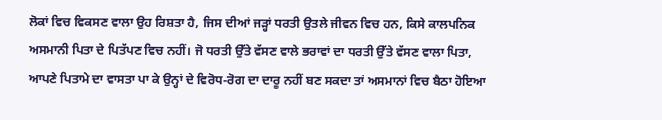ਲੋਕਾਂ ਵਿਚ ਵਿਕਸਣ ਵਾਲਾ ਉਹ ਰਿਸ਼ਤਾ ਹੈ, ਜਿਸ ਦੀਆਂ ਜੜ੍ਹਾਂ ਧਰਤੀ ਉਤਲੇ ਜੀਵਨ ਵਿਚ ਹਨ, ਕਿਸੇ ਕਾਲਪਨਿਕ ਅਸਮਾਨੀ ਪਿਤਾ ਦੇ ਪਿਤੱਪਣ ਵਿਚ ਨਹੀਂ। ਜੋ ਧਰਤੀ ਉੱਤੇ ਵੱਸਣ ਵਾਲੇ ਭਰਾਵਾਂ ਦਾ ਧਰਤੀ ਉੱਤੇ ਵੱਸਣ ਵਾਲਾ ਪਿਤਾ, ਆਪਣੇ ਪਿਤਾਮੇ ਦਾ ਵਾਸਤਾ ਪਾ ਕੇ ਉਨ੍ਹਾਂ ਦੇ ਵਿਰੋਧ-ਰੋਗ ਦਾ ਦਾਰੂ ਨਹੀਂ ਬਣ ਸਕਦਾ ਤਾਂ ਅਸਮਾਨਾਂ ਵਿਚ ਬੈਠਾ ਹੋਇਆ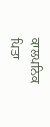ਕਾਲਪਨਿਕ ਪਿਤਾ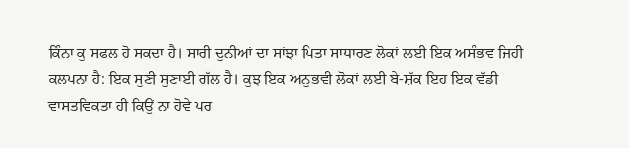ਕਿੰਨਾ ਕੁ ਸਫਲ ਹੋ ਸਕਦਾ ਹੈ। ਸਾਰੀ ਦੁਨੀਆਂ ਦਾ ਸਾਂਝਾ ਪਿਤਾ ਸਾਧਾਰਣ ਲੋਕਾਂ ਲਈ ਇਕ ਅਸੰਭਵ ਜਿਹੀ ਕਲਪਨਾ ਹੈ: ਇਕ ਸੁਣੀ ਸੁਣਾਈ ਗੱਲ ਹੈ। ਕੁਝ ਇਕ ਅਨੁਭਵੀ ਲੋਕਾਂ ਲਈ ਬੇ-ਸ਼ੱਕ ਇਹ ਇਕ ਵੱਡੀ ਵਾਸਤਵਿਕਤਾ ਹੀ ਕਿਉਂ ਨਾ ਹੋਵੇ ਪਰ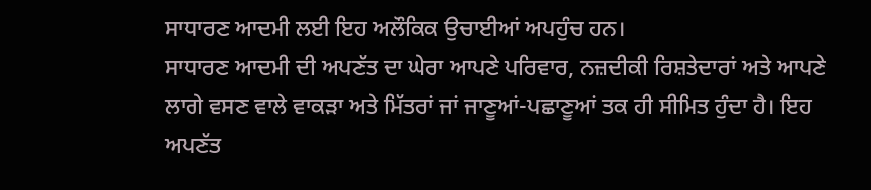ਸਾਧਾਰਣ ਆਦਮੀ ਲਈ ਇਹ ਅਲੌਕਿਕ ਉਚਾਈਆਂ ਅਪਹੁੰਚ ਹਨ।
ਸਾਧਾਰਣ ਆਦਮੀ ਦੀ ਅਪਣੱਤ ਦਾ ਘੇਰਾ ਆਪਣੇ ਪਰਿਵਾਰ, ਨਜ਼ਦੀਕੀ ਰਿਸ਼ਤੇਦਾਰਾਂ ਅਤੇ ਆਪਣੇ ਲਾਗੇ ਵਸਣ ਵਾਲੇ ਵਾਕੜਾ ਅਤੇ ਮਿੱਤਰਾਂ ਜਾਂ ਜਾਣੂਆਂ-ਪਛਾਣੂਆਂ ਤਕ ਹੀ ਸੀਮਿਤ ਹੁੰਦਾ ਹੈ। ਇਹ ਅਪਣੱਤ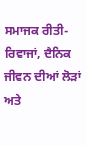ਸਮਾਜਕ ਰੀਤੀ-ਰਿਵਾਜਾਂ, ਦੈਨਿਕ ਜੀਵਨ ਦੀਆਂ ਲੋੜਾਂ ਅਤੇ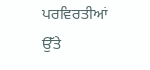ਪਰਵਿਰਤੀਆਂ ਉੱਤੇ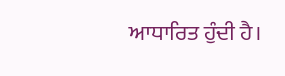ਆਧਾਰਿਤ ਹੁੰਦੀ ਹੈ।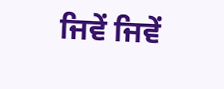ਜਿਵੇਂ ਜਿਵੇਂ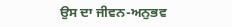ਉਸ ਦਾ ਜੀਵਨ-ਅਨੁਭਵ